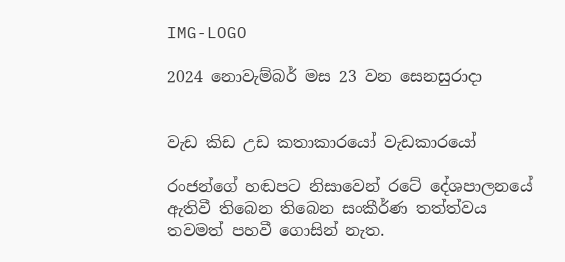IMG-LOGO

2024 නොවැම්බර් මස 23 වන සෙනසුරාදා


වැඩ කිඩ උඩ කතාකාරයෝ වැඩකාරයෝ

රංජන්ගේ හඬපට නිසාවෙන් රටේ දේශපාලනයේ ඇතිවී තිබෙන තිබෙන සංකීර්ණ තත්ත්වය තවමත් පහවී ගොසින් නැත.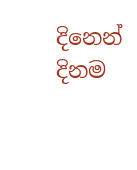දිනෙන් දිනම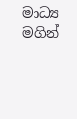මාධ්‍ය මගින්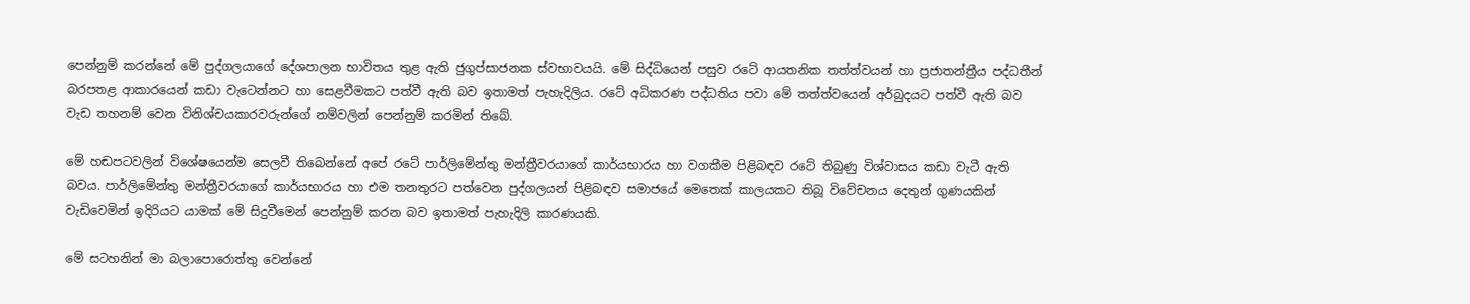පෙන්නුම් කරන්නේ මේ පුද්ගලයාගේ දේශපාලන භාවිතය තුළ ඇති ජුගුප්සාජනක ස්වභාවයයි. මේ සිද්ධියෙන් පසුව රටේ ආයතනික තත්ත්වයන් හා ප්‍රජාතන්ත්‍රීය පද්ධතීන් බරපතළ ආකාරයෙන් කඩා වැටෙන්නට හා සෙළවීමකට පත්වී ඇති බව ඉතාමත් පැහැදිලිය. රටේ අධිකරණ පද්ධතිය පවා මේ තත්ත්වයෙන් අර්බුදයට පත්වී ඇති බව වැඩ තහනම් වෙන විනිශ්චයකාරවරුන්ගේ නම්වලින් පෙන්නුම් කරමින් තිබේ.

මේ හඬපටවලින් විශේෂයෙන්ම සෙලවී තිබෙන්නේ අපේ රටේ පාර්ලිමේන්තු මන්ත්‍රීවරයාගේ කාර්යභාරය හා වගකීම පිළිබඳව රටේ තිබුණු විශ්වාසය කඩා වැටී ඇති බවය. පාර්ලිමේන්තු මන්ත්‍රීවරයාගේ කාර්යභාරය හා එම තනතුරට පත්වෙන පුද්ගලයන් පිළිබඳව සමාජයේ මෙතෙක් කාලයකට තිබූ විවේචනය දෙතුන් ගුණයකින් වැඩිවෙමින් ඉදිරියට යාමක් මේ සිදුවීමෙන් පෙන්නුම් කරන බව ඉතාමත් පැහැදිලි කාරණයකි.

මේ සටහනින් මා බලාපොරොත්තු වෙන්නේ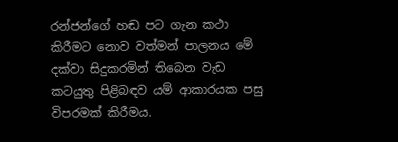රන්ජන්ගේ හඬ පට ගැන කථා කිරීමට නොව වත්මන් පාලනය මේ දක්වා සිදුකරමින් තිබෙන වැඩ කටයුතු පිළිබඳව යම් ආකාරයක පසු විපරමක් කිරීමය.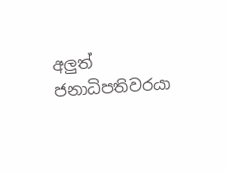අලුත් ජනාධිපතිවරයා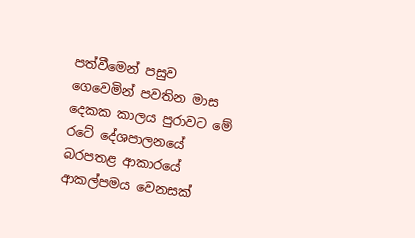පත්වීමෙන් පසුව ගෙවෙමින් පවතින මාස දෙකක කාලය පුරාවට මේ රටේ දේශපාලනයේ බරපතළ ආකාරයේ ආකල්පමය වෙනසක්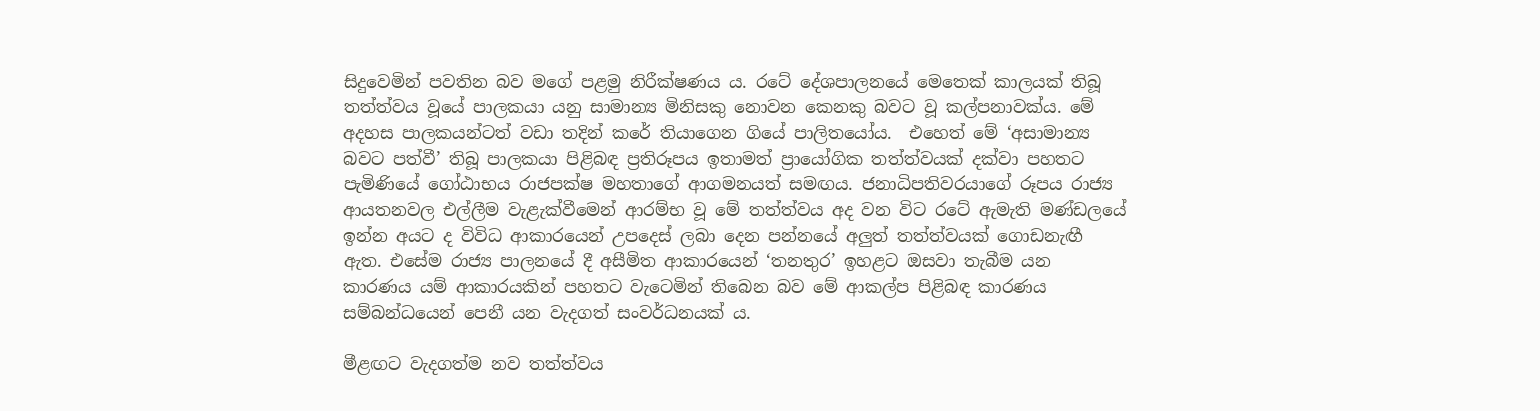සිදුවෙමින් පවතින බව මගේ පළමු නිරීක්ෂණය ය. රටේ දේශපාලනයේ මෙතෙක් කාලයක් තිබූ තත්ත්වය වූයේ පාලකයා යනු සාමාන්‍ය මිනිසකු නොවන කෙනකු බවට වූ කල්පනාවක්ය. මේ අදහස පාලකයන්ටත් වඩා තදින් කරේ තියාගෙන ගියේ පාලිතයෝය.  එහෙත් මේ ‘අසාමාන්‍ය බවට පත්වී’ තිබූ පාලකයා පිළිබඳ ප්‍රතිරූපය ඉතාමත් ප්‍රායෝගික තත්ත්වයක් දක්වා පහතට පැමිණියේ ගෝඨාභය රාජපක්ෂ මහතාගේ ආගමනයත් සමඟය. ජනාධිපතිවරයාගේ රූපය රාජ්‍ය ආයතනවල එල්ලීම වැළැක්වීමෙන් ආරම්භ වූ මේ තත්ත්වය අද වන විට රටේ ඇමැති මණ්ඩලයේ ඉන්න අයට ද විවිධ ආකාරයෙන් උපදෙස් ලබා දෙන පන්නයේ අලුත් තත්ත්වයක් ගොඩනැඟී ඇත. එසේම රාජ්‍ය පාලනයේ දී අසීමිත ආකාරයෙන් ‘තනතුර’ ඉහළට ඔසවා තැබීම යන කාරණය යම් ආකාරයකින් පහතට වැටෙමින් තිබෙන බව මේ ආකල්ප පිළිබඳ කාරණය සම්බන්ධයෙන් පෙනී යන වැදගත් සංවර්ධනයක් ය.

මීළඟට වැදගත්ම නව තත්ත්වය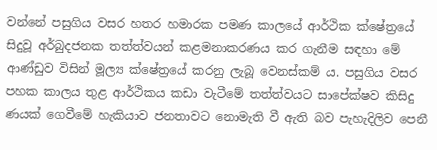වන්නේ පසුගිය වසර හතර හමාරක පමණ කාලයේ ආර්ථික ක්ෂේත්‍රයේ සිදුවූ අර්බුදජනක තත්ත්වයන් කළමනාකරණය කර ගැනීම සඳහා මේ ආණ්ඩුව විසින් මූල්‍ය ක්ෂේත්‍රයේ කරනු ලැබූ වෙනස්කම් ය. පසුගිය වසර පහක කාලය තුළ ආර්ථිකය කඩා වැටීමේ තත්ත්වයට සාපේක්ෂව කිසිදු ණයක් ගෙවීමේ හැකියාව ජනතාවට නොමැති වී ඇති බව පැහැදිලිව පෙනී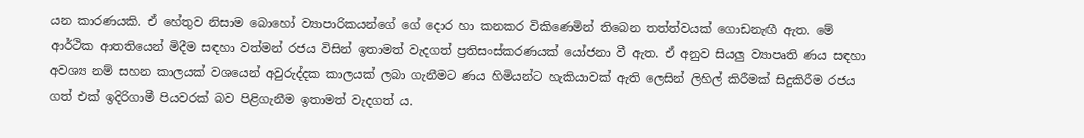යන කාරණයකි. ඒ හේතුව නිසාම බොහෝ ව්‍යාපාරිකයන්ගේ ගේ දොර හා කනකර විකිණෙමින් තිබෙන තත්ත්වයක් ගොඩනැඟී ඇත. මේ ආර්ථික ආතතියෙන් මිදීම සඳහා වත්මන් රජය විසින් ඉතාමත් වැදගත් ප්‍රතිසංස්කරණයක් යෝජනා වී ඇත. ඒ අනුව සියලු ව්‍යාපෘති ණය සඳහා අවශ්‍ය නම් සහන කාලයක් වශයෙන් අවුරුද්දක කාලයක් ලබා ගැනීමට ණය හිමියන්ට හැකියාවක් ඇති ලෙසින් ලිහිල් කිරීමක් සිදුකිරීම රජය ගත් එක් ඉදිරිගාමී පියවරක් බව පිළිගැනීම ඉතාමත් වැදගත් ය.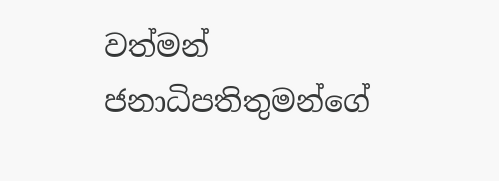වත්මන් ජනාධිපතිතුමන්ගේ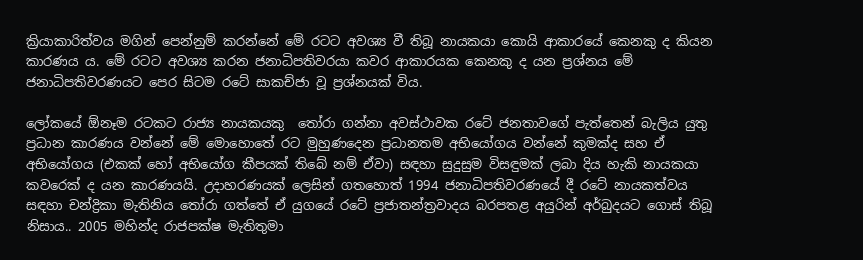ක්‍රියාකාරිත්වය මගින් පෙන්නුම් කරන්නේ මේ රටට අවශ්‍ය වී තිබූ නායකයා කොයි ආකාරයේ කෙනකු ද කියන කාරණය ය. මේ රටට අවශ්‍ය කරන ජනාධිපතිවරයා කවර ආකාරයක කෙනකු ද යන ප්‍රශ්නය මේ ජනාධිපතිවරණයට පෙර සිටම රටේ සාකච්ජා වූ ප්‍රශ්නයක් විය.

ලෝකයේ ඕනෑම රටකට රාජ්‍ය නායකයකු  තෝරා ගන්නා අවස්ථාවක රටේ ජනතාවගේ පැත්තෙන් බැලිය යුතු ප්‍රධාන කාරණය වන්නේ මේ මොහොතේ රට මුහුණදෙන ප්‍රධානතම අභියෝගය වන්නේ කුමක්ද සහ ඒ අභියෝගය (එකක් හෝ අභියෝග කීපයක් තිබේ නම් ඒවා) සඳහා සුදුසුම විසඳුමක් ලබා දිය හැකි නායකයා කවරෙක් ද යන කාරණයයි. උදාහරණයක් ලෙසින් ගතහොත් 1994 ජනාධිපතිවරණයේ දී රටේ නායකත්වය සඳහා චන්ද්‍රිකා මැතිනිය තෝරා ගත්තේ ඒ යුගයේ රටේ ප්‍රජාතන්ත්‍රවාදය බරපතළ අයුරින් අර්බුදයට ගොස් තිබූ නිසාය.. 2005 මහින්ද රාජපක්ෂ මැතිතුමා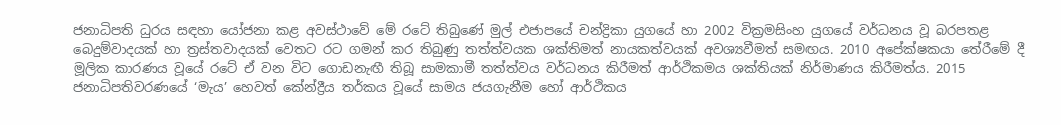ජනාධිපති ධුරය සඳහා යෝජනා කළ අවස්ථාවේ මේ රටේ තිබුණේ මුල් එජාපයේ චන්ද්‍රිකා යුගයේ හා 2002 වික්‍රමසිංහ යුගයේ වර්ධනය වූ බරපතළ බෙදුම්වාදයක් හා ත්‍රස්තවාදයක් වෙතට රට ගමන් කර තිබුණු තත්ත්වයක ශක්තිමත් නායකත්වයක් අවශ්‍යවීමත් සමඟය. 2010 අපේක්ෂකයා තේරීමේ දී මූලික කාරණය වූයේ රටේ ඒ වන විට ගොඩනැඟී තිබූ සාමකාමී තත්ත්වය වර්ධනය කිරීමත් ආර්ථිකමය ශක්තියක් නිර්මාණය කිරීමත්ය. 2015 ජනාධිපතිවරණයේ ‘මැය’ හෙවත් කේන්ද්‍රීය තර්කය වූයේ සාමය ජයගැනීම හෝ ආර්ථිකය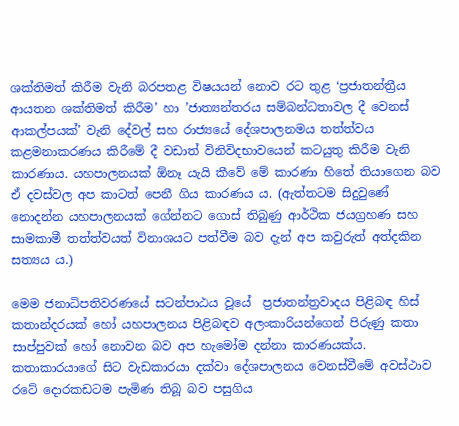ශක්තිමත් කිරීම වැනි බරපතළ විෂයයන් නොව රට තුළ ‘ප්‍රජාතන්ත්‍රීය ආයතන ශක්තිමත් කිරීම’ හා ’ජාත්‍යන්තරය සම්බන්ධතාවල දී වෙනස් ආකල්පයක්’ වැනි දේවල් සහ රාජ්‍යයේ දේශපාලනමය තත්ත්වය කළමනාකරණය කිරීමේ දී වඩාත් විනිවිදභාවයෙන් කටයුතු කිරීම වැනි කාරණාය. යහපාලනයක් ඕනෑ යැයි කීවේ මේ කාරණා හිතේ තියාගෙන බව ඒ දවස්වල අප කාටත් පෙනී ගිය කාරණය ය. (ඇත්තටම සිදුවුණේ නොදන්න යහපාලනයක් ගේන්නට ගොස් තිබුණු ආර්ථික ජයග්‍රහණ සහ සාමකාමී තත්ත්වයත් විනාශයට පත්වීම බව දැන් අප කවුරුත් අත්දකින සත්‍යය ය.)

මෙම ජනාධිපතිවරණයේ සටන්පාඨය වූයේ  ප්‍රජාතන්ත්‍රවාදය පිළිබඳ හිස් කතාන්දරයක් හෝ යහපාලනය පිළිබඳව අලංකාරියන්ගෙන් පිරුණු කතා සාප්පුවක් හෝ නොවන බව අප හැමෝම දන්නා කාරණයක්ය. කතාකාරයාගේ සිට වැඩකාරයා දක්වා දේශපාලනය වෙනස්වීමේ අවස්ථාව රටේ දොරකඩටම පැමිණ තිබූ බව පසුගිය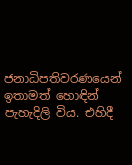ජනාධිපතිවරණයෙන් ඉතාමත් හොඳින් පැහැදිලි විය. එහිදී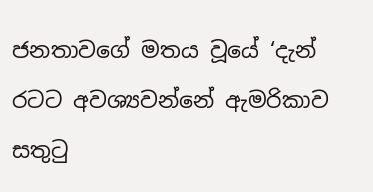ජනතාවගේ මතය වූයේ ‘දැන් රටට අවශ්‍යවන්නේ ඇමරිකාව සතුටු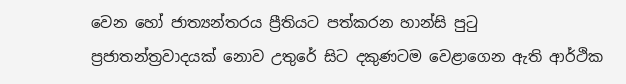වෙන හෝ ජාත්‍යන්තරය ප්‍රීතියට පත්කරන හාන්සි පුටු ප්‍රජාතන්ත්‍රවාදයක් නොව උතුරේ සිට දකුණටම වෙළාගෙන ඇති ආර්ථික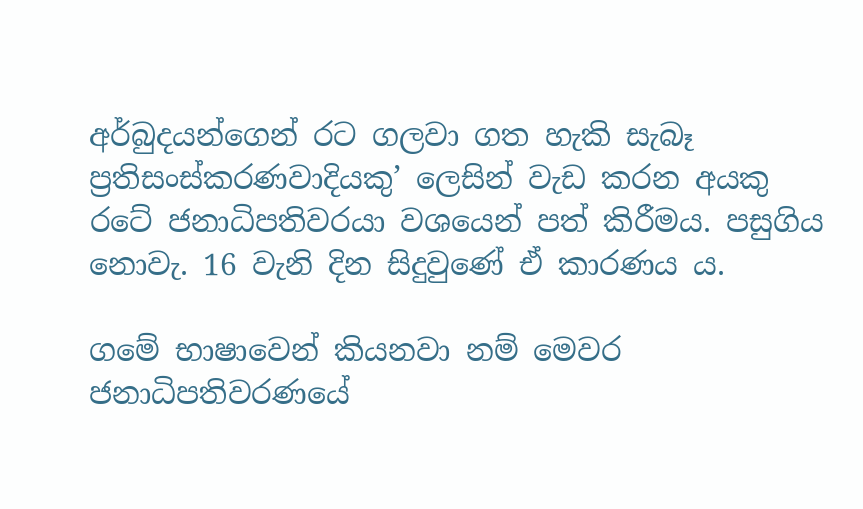අර්බුදයන්ගෙන් රට ගලවා ගත හැකි සැබෑ ප්‍රතිසංස්කරණවාදියකු’ ලෙසින් වැඩ කරන අයකු රටේ ජනාධිපතිවරයා වශයෙන් පත් කිරීමය. පසුගිය නොවැ. 16 වැනි දින සිදුවුණේ ඒ කාරණය ය.

ගමේ භාෂාවෙන් කියනවා නම් මෙවර ජනාධිපතිවරණයේ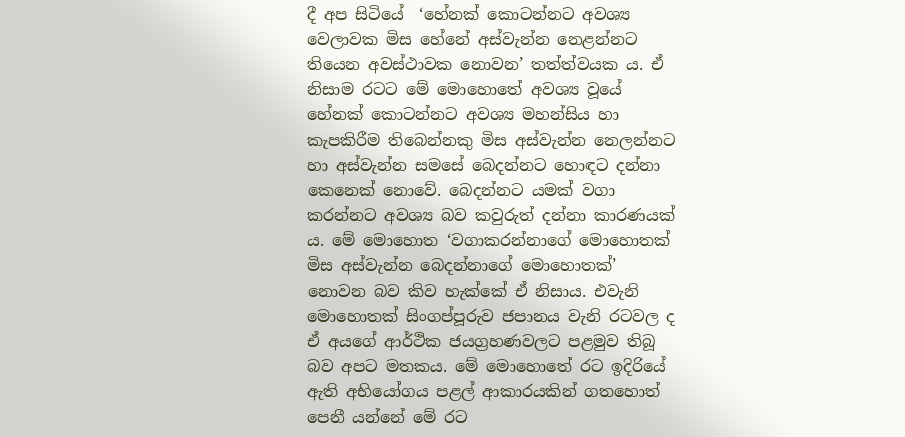දී අප සිටියේ  ‘හේනක් කොටන්නට අවශ්‍ය වෙලාවක මිස හේනේ අස්වැන්න නෙළන්නට තියෙන අවස්ථාවක නොවන’ තත්ත්වයක ය. ඒ නිසාම රටට මේ මොහොතේ අවශ්‍ය වූයේ හේනක් කොටන්නට අවශ්‍ය මහන්සිය හා කැපකිරීම තිබෙන්නකු මිස අස්වැන්න නෙලන්නට හා අස්වැන්න සමසේ බෙදන්නට හොඳට දන්නා කෙනෙක් නොවේ. බෙදන්නට යමක් වගා කරන්නට අවශ්‍ය බව කවුරුත් දන්නා කාරණයක් ය. මේ මොහොත ‘වගාකරන්නාගේ මොහොතක් මිස අස්වැන්න බෙදන්නාගේ මොහොතක්’ නොවන බව කිව හැක්කේ ඒ නිසාය. එවැනි මොහොතක් සිංගප්පූරුව ජපානය වැනි රටවල ද ඒ අයගේ ආර්ථික ජයග්‍රහණවලට පළමුව තිබූ බව අපට මතකය. මේ මොහොතේ රට ඉදිරියේ ඇති අභියෝගය පළල් ආකාරයකින් ගතහොත් පෙනී යන්නේ මේ රට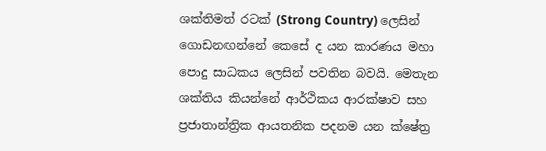ශක්තිමත් රටක් (Strong Country) ලෙසින් ගොඩනඟන්නේ කෙසේ ද යන කාරණය මහා පොදු සාධකය ලෙසින් පවතින බවයි. මෙතැන ශක්තිය කියන්නේ ආර්ථිකය ආරක්ෂාව සහ ප්‍රජාතාන්ත්‍රික ආයතනික පදනම යන ක්ෂේත්‍ර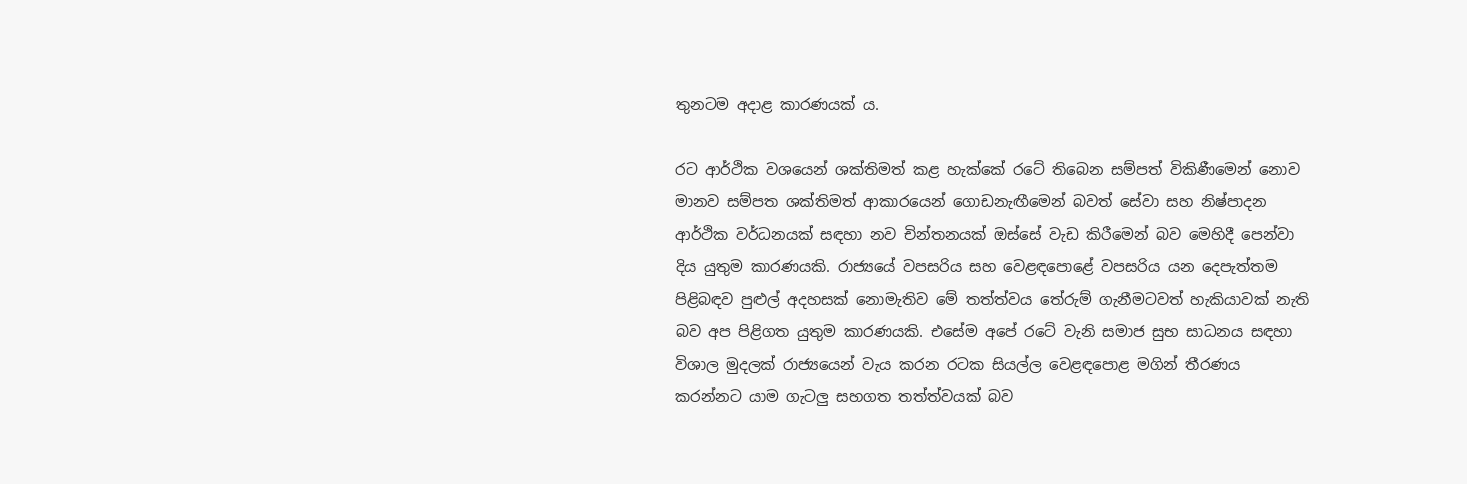තුනටම අදාළ කාරණයක් ය.

රට ආර්ථික වශයෙන් ශක්තිමත් කළ හැක්කේ රටේ තිබෙන සම්පත් විකිණීමෙන් නොව මානව සම්පත ශක්තිමත් ආකාරයෙන් ගොඩනැඟීමෙන් බවත් සේවා සහ නිෂ්පාදන ආර්ථික වර්ධනයක් සඳහා නව චින්තනයක් ඔස්සේ වැඩ කිරීමෙන් බව මෙහිදී පෙන්වා දිය යුතුම කාරණයකි. රාජ්‍යයේ වපසරිය සහ වෙළඳපොළේ වපසරිය යන දෙපැත්තම පිළිබඳව පුළුල් අදහසක් නොමැතිව මේ තත්ත්වය තේරුම් ගැනීමටවත් හැකියාවක් නැති බව අප පිළිගත යුතුම කාරණයකි. එසේම අපේ රටේ වැනි සමාජ සුභ සාධනය සඳහා විශාල මුදලක් රාජ්‍යයෙන් වැය කරන රටක සියල්ල වෙළඳපොළ මගින් තීරණය කරන්නට යාම ගැටලු සහගත තත්ත්වයක් බව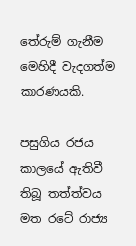තේරුම් ගැනීම මෙහිදී වැදගත්ම කාරණයකි.

පසුගිය රජය කාලයේ ඇතිවී තිබූ තත්ත්වය මත රටේ රාජ්‍ය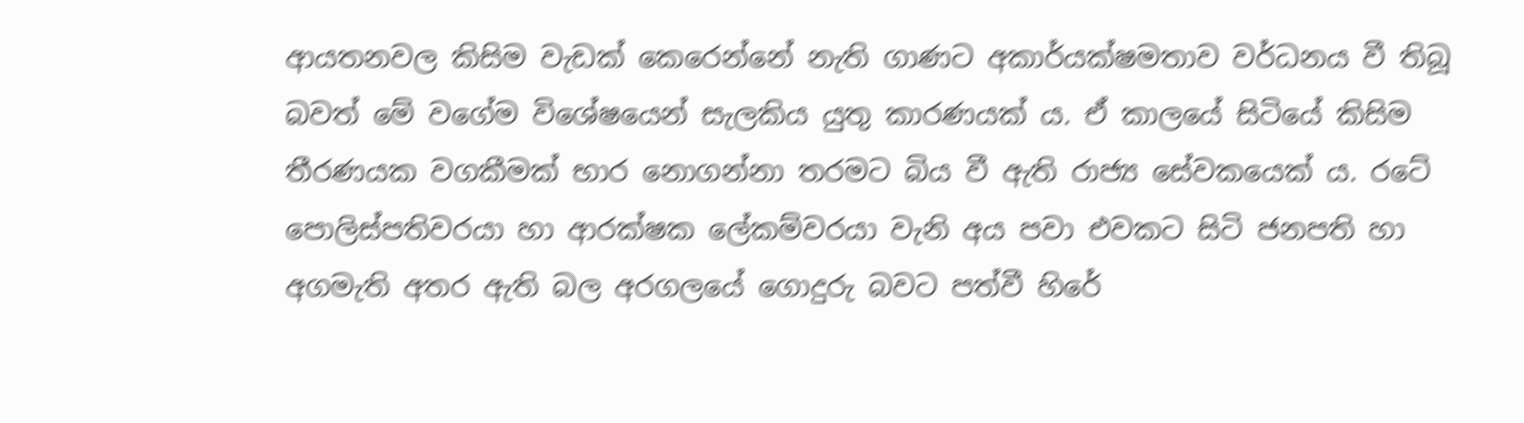ආයතනවල කිසිම වැඩක් කෙරෙන්නේ නැති ගාණට අකාර්යක්ෂමතාව වර්ධනය වී තිබූ බවත් මේ වගේම විශේෂයෙන් සැලකිය යුතු කාරණයක් ය. ඒ කාලයේ සිටියේ කිසිම තීරණයක වගකීමක් භාර නොගන්නා තරමට බිය වී ඇති රාජ්‍ය සේවකයෙක් ය. රටේ පොලිස්පතිවරයා හා ආරක්ෂක ලේකම්වරයා වැනි අය පවා එවකට සිටි ජනපති හා අගමැති අතර ඇති බල අරගලයේ ගොදුරු බවට පත්වී හිරේ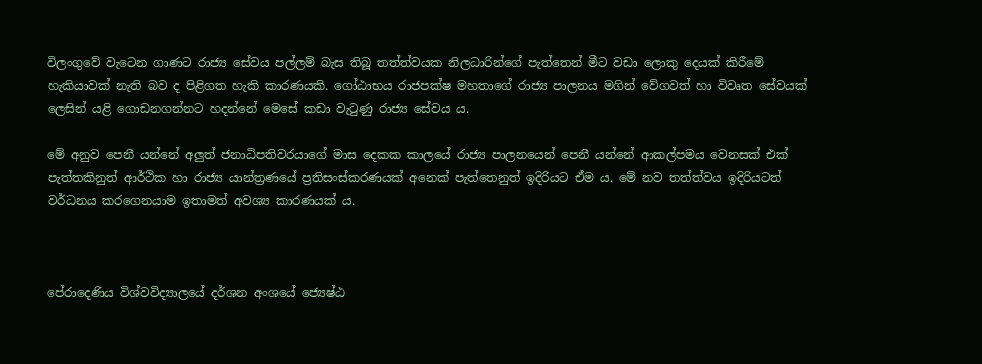විලංගුවේ වැටෙන ගාණට රාජ්‍ය සේවය පල්ලම් බැස තිබූ තත්ත්වයක නිලධාරින්ගේ පැත්තෙන් මීට වඩා ලොකු දෙයක් කිරීමේ හැකියාවක් නැති බව ද පිළිගත හැකි කාරණයකි. ගෝඨාභය රාජපක්ෂ මහතාගේ රාජ්‍ය පාලනය මගින් වේගවත් හා විවෘත සේවයක් ලෙසින් යළි ගොඩනගන්නට හදන්නේ මෙසේ කඩා වැටුණු රාජ්‍ය සේවය ය.

මේ අනුව පෙනී යන්නේ අලුත් ජනාධිපතිවරයාගේ මාස දෙකක කාලයේ රාජ්‍ය පාලනයෙන් පෙනී යන්නේ ආකල්පමය වෙනසක් එක් පැත්තකිනුත් ආර්ථික හා රාජ්‍ය යාන්ත්‍රණයේ ප්‍රතිසංස්කරණයක් අනෙක් පැත්තෙනුත් ඉදිරියට ඒම ය. මේ නව තත්ත්වය ඉදිරියටත් වර්ධනය කරගෙනයාම ඉතාමත් අවශ්‍ය කාරණයක් ය.



පේරාදෙණිය විශ්වවිද්‍යාලයේ දර්ශන අංශයේ ජ්‍යෙෂ්ඨ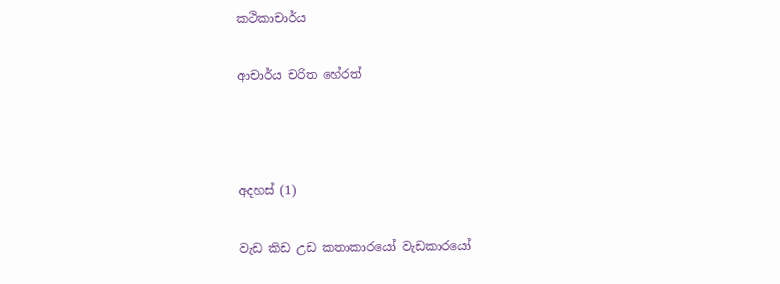කථිකාචාර්ය

ආචාර්ය චරිත හේරත්



අදහස් (1)

වැඩ කිඩ උඩ කතාකාරයෝ වැඩකාරයෝ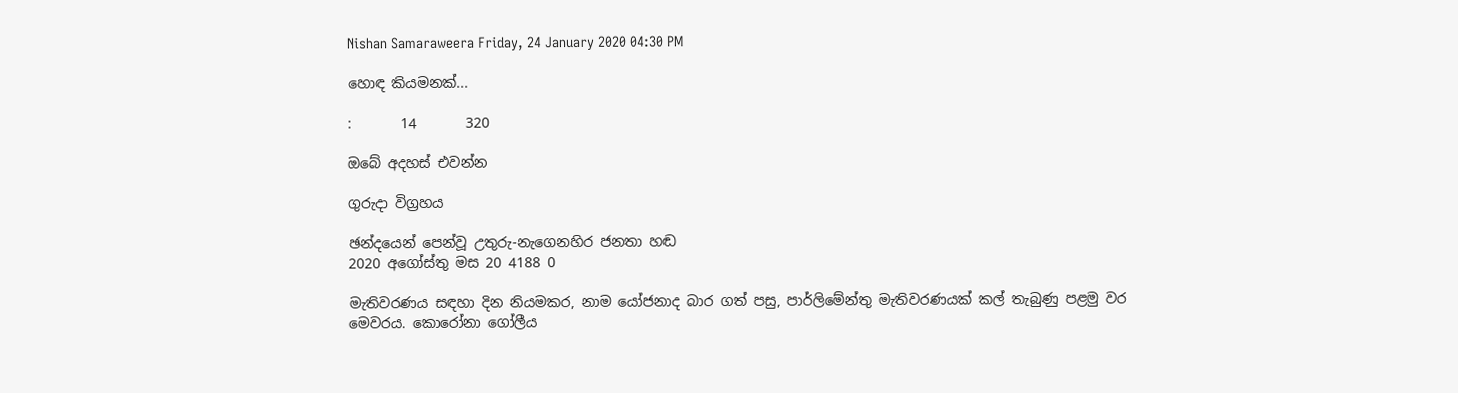Nishan Samaraweera Friday, 24 January 2020 04:30 PM

හොඳ කියමනක්...

:       14       320

ඔබේ අදහස් එවන්න

ගුරුදා විග්‍රහය

ඡන්දයෙන් පෙන්වූ උතුරු-නැගෙනහිර ජනතා හඬ
2020 අගෝස්තු මස 20 4188 0

මැතිවරණය සඳහා දින නියමකර, නාම යෝජනාද බාර ගත් පසු, පාර්ලිමේන්තු මැතිවරණයක් කල් තැබුණු පළමු වර මෙවරය. කොරෝනා ගෝලීය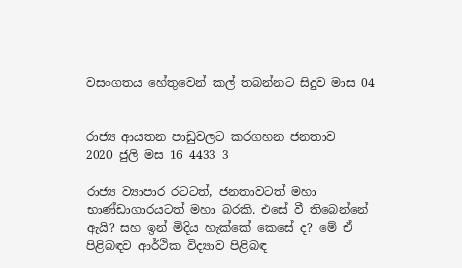වසංගතය හේතුවෙන් කල් තබන්නට සිදුව මාස 04


රාජ්‍ය ආයතන පාඩුවලට කරගහන ජනතාව
2020 ජුලි මස 16 4433 3

රාජ්‍ය ව්‍යාපාර රටටත්, ජනතාවටත් මහා භාණ්ඩාගාරයටත් මහා බරකි. එසේ වී තිබෙන්නේ ඇයි? සහ ඉන් මිදිය හැක්කේ කෙසේ ද? මේ ඒ පිළිබඳව ආර්ථික විද්‍යාව පිළිබඳ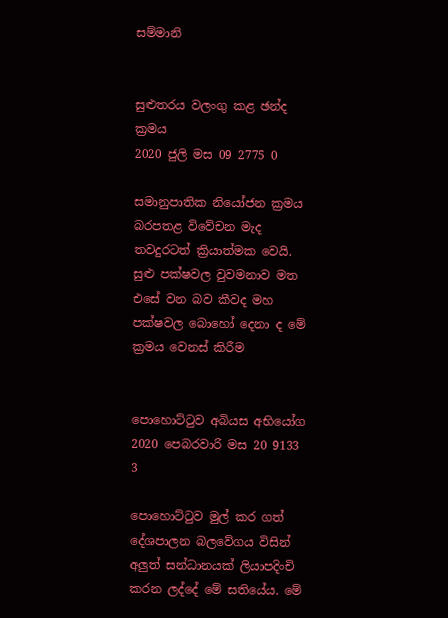සම්මානි


සුළුතරය වලංගු කළ ඡන්ද ක්‍රමය
2020 ජුලි මස 09 2775 0

සමානුපාතික නියෝජන ක්‍රමය බරපතළ විවේචන මැද තවදුරටත් ක්‍රියාත්මක වෙයි. සුළු පක්ෂවල වුවමනාව මත එසේ වන බව කීවද මහ පක්ෂවල බොහෝ දෙනා ද මේ ක්‍රමය වෙනස් කිරීම


පොහොට්ටුව අබියස අභියෝග
2020 පෙබරවාරි මස 20 9133 3

පොහොට්ටුව මුල් කර ගත් දේශපාලන බලවේගය විසින් අලුත් සන්ධානයක් ලියාපදිංචි කරන ලද්දේ මේ සතියේය. මේ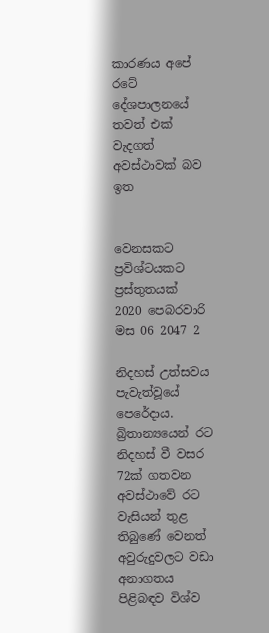කාරණය අපේ රටේ දේශපාලනයේ තවත් එක් වැදගත් අවස්ථාවක් බව ඉත


වෙනසකට ප්‍රවිශ්ටයකට ප්‍රස්තුතයක්
2020 පෙබරවාරි මස 06 2047 2

නිදහස් උත්සවය පැවැත්වූයේ පෙරේදාය. බ්‍රිතාන්‍යයෙන් රට නිදහස් වී වසර 72ක් ගතවන අවස්ථාවේ රට වැසියන් තුළ තිබුණේ වෙනත් අවුරුදුවලට වඩා අනාගතය පිළිබඳව විශ්ව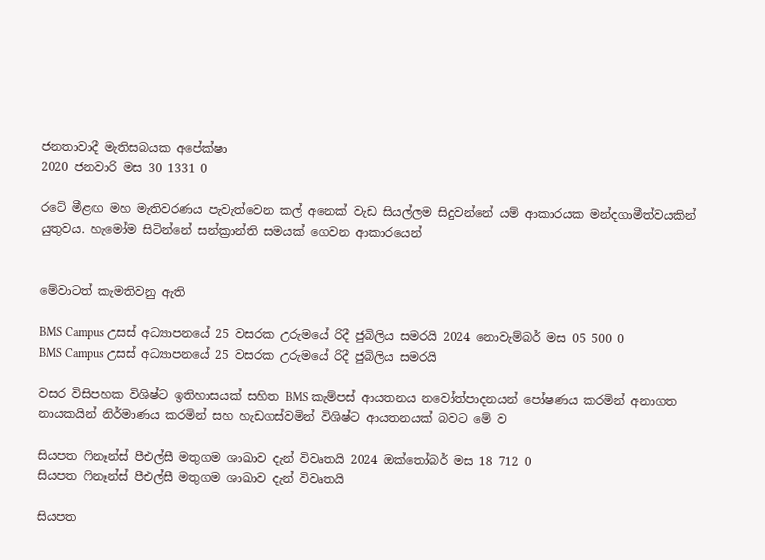ජනතාවාදී මැතිසබයක අපේක්ෂා
2020 ජනවාරි මස 30 1331 0

රටේ මීළඟ මහ මැතිවරණය පැවැත්වෙන කල් අනෙක් වැඩ සියල්ලම සිදුවන්නේ යම් ආකාරයක මන්දගාමීත්වයකින් යුතුවය. හැමෝම සිටින්නේ සන්ක්‍රාන්ති සමයක් ගෙවන ආකාරයෙන්


මේවාටත් කැමතිවනු ඇති

BMS Campus උසස් අධ්‍යාපනයේ 25 වසරක උරුමයේ රිදී ජුබිලිය සමරයි 2024 නොවැම්බර් මස 05 500 0
BMS Campus උසස් අධ්‍යාපනයේ 25 වසරක උරුමයේ රිදී ජුබිලිය සමරයි

වසර විසිපහක විශිෂ්ට ඉතිහාසයක් සහිත BMS කැම්පස් ආයතනය නවෝත්පාදනයන් පෝෂණය කරමින් අනාගත නායකයින් නිර්මාණය කරමින් සහ හැඩගස්වමින් විශිෂ්ට ආයතනයක් බවට මේ ව

සියපත ෆිනෑන්ස් පීඑල්සී මතුගම ශාඛාව දැන් විවෘතයි 2024 ඔක්තෝබර් මස 18 712 0
සියපත ෆිනෑන්ස් පීඑල්සී මතුගම ශාඛාව දැන් විවෘතයි

සියපත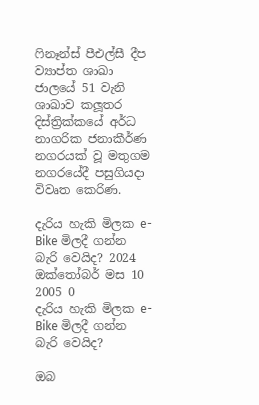ෆිනෑන්ස් පීඑල්සී දීප ව්‍යාප්ත ශාඛා ජාලයේ 51 වැනි ශාඛාව කලූතර දිස්ත්‍රික්කයේ අර්ධ නාගරික ජනාකීර්ණ නගරයක් වූ මතුගම නගරයේදී පසුගියදා විවෘත කෙරිණ.

දැරිය හැකි මිලක e-Bike මිලදී ගන්න බැරි වෙයිද? 2024 ඔක්තෝබර් මස 10 2005 0
දැරිය හැකි මිලක e-Bike මිලදී ගන්න බැරි වෙයිද?

ඔබ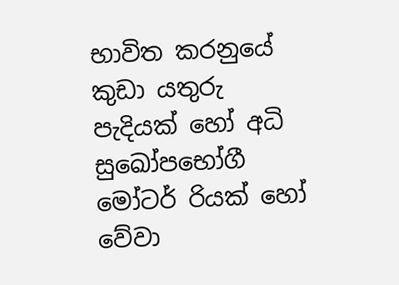භාවිත කරනුයේ කුඩා යතුරු පැදියක් හෝ අධි සුඛෝපභෝගී මෝටර් රියක් හෝ වේවා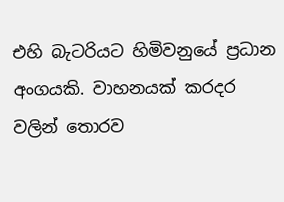එහි බැටරියට හිමිවනුයේ ප්‍රධාන අංගයකි. වාහනයක් කරදර වලින් තොරව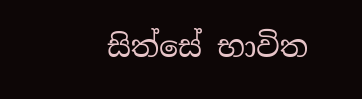සිත්සේ භාවිත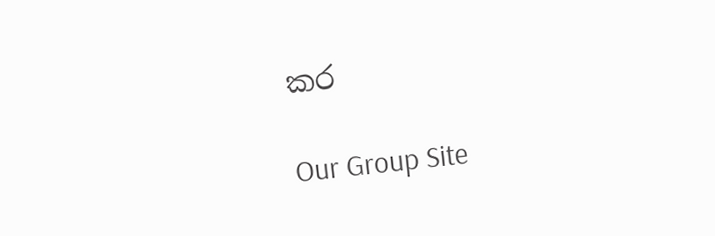කර

Our Group Site